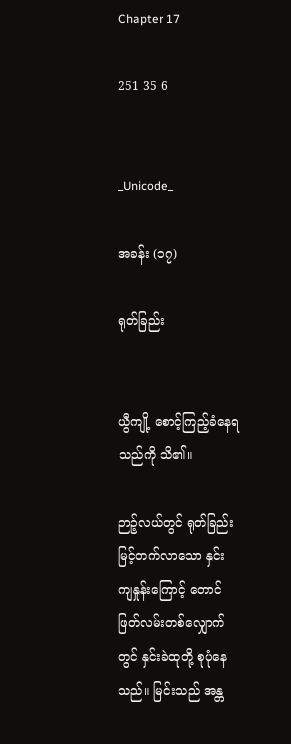Chapter 17

251 35 6


_Unicode_

အခန်း (၁၇)

ရုတ်ခြည်း


ယွီကျို့ စောင့်ကြည့်ခံနေရသည်ကို သိ၏။

ဉာဉ့်လယ်တွင် ရုတ်ခြည်းမြင့်တက်လာသော နှင်းကျနှုန်းကြောင့် တောင်ဖြတ်လမ်းတစ်လျှောက်တွင် နှင်းခဲထုတို့ စုပုံနေသည်။ မြင်းသည် အန္တ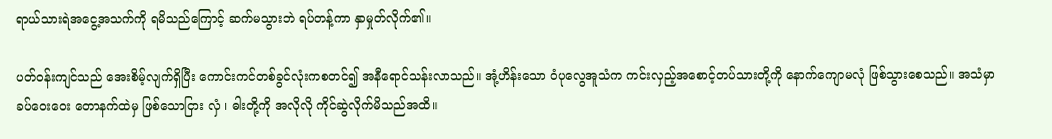ရာယ်သားရဲအငွေ့အသက်ကို ရမိသည်ကြောင့် ဆက်မသွားဘဲ ရပ်တန့်ကာ နှာမှုတ်လိုက်၏။

ပတ်ဝန်းကျင်သည် အေးစိမ့်လျက်ရှိပြီး ကောင်းကင်တစ်ခွင်လုံးကစတင်၍ အနီရောင်သန်းလာသည်။ အုံ့ဟိန်းသော ဝံပုလွေအူသံက ကင်းလှည့်အစောင့်တပ်သားတို့ကို နောက်ကျောမလုံ ဖြစ်သွားစေသည်။ အသံမှာ ခပ်ဝေးဝေး တောနက်ထဲမှ ဖြစ်သောငြား လှံ ၊ ဓါးတို့ကို အလိုလို ကိုင်ဆွဲလိုက်မိသည်အထိ။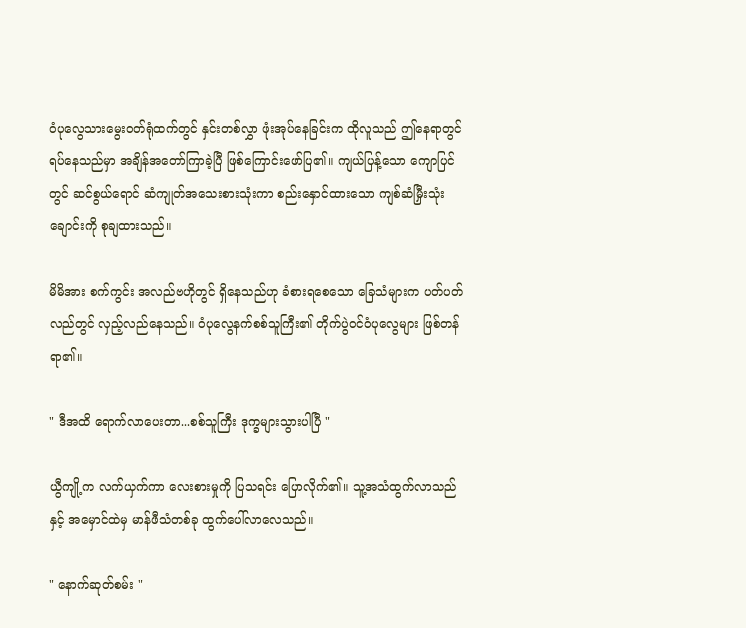ဝံပုလွေသားမွေးဝတ်ရုံထက်တွင် နှင်းတစ်လွှာ ဖုံးအုပ်နေခြင်းက ထိုလူသည် ဤနေရာတွင် ရပ်နေသည်မှာ အချိန်အတော်ကြာခဲ့ပြီ ဖြစ်ကြောင်းဖော်ပြ၏။ ကျယ်ပြန့်သော ကျောပြင်တွင် ဆင်စွယ်ရောင် ဆံကျုတ်အသေးစားသုံးကာ စည်းနှောင်ထားသော ကျစ်ဆံမြှီးသုံးချောင်းကို စုချထားသည်။

မိမိအား စက်ကွင်း အလည်ဗဟိုတွင် ရှိနေသည်ဟု ခံစားရစေသော ခြေသံများက ပတ်ပတ်လည်တွင် လှည့်လည်နေသည်။ ဝံပုလွေနက်စစ်သူကြီး၏ တိုက်ပွဲဝင်ဝံပုလွေများ ဖြစ်တန်ရာ၏။

" ဒီအထိ ရောက်လာပေးတာ...စစ်သူကြီး ဒုက္ခများသွားပါပြီ "

ယွီကျို့က လက်ယှက်ကာ လေးစားမှုကို ပြသရင်း ပြောလိုက်၏။ သူ့အသံထွက်လာသည်နှင့် အမှောင်ထဲမှ မာန်ဖီသံတစ်ခု ထွက်ပေါ်လာလေသည်။

" နောက်ဆုတ်စမ်း "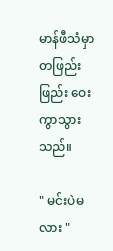မာန်ဖီသံမှာ တဖြည်းဖြည်း ဝေးကွာသွားသည်။

" မင်းပဲမလား "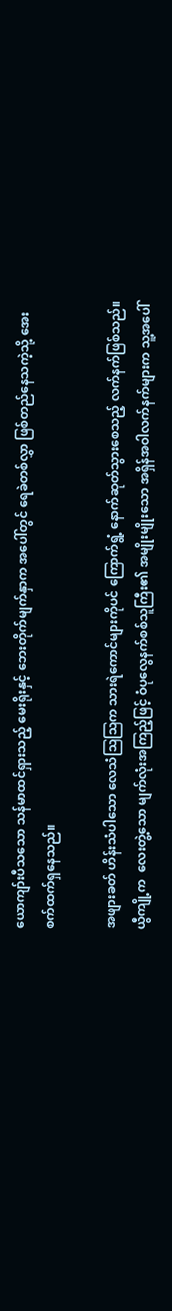ယောကျာ်းပီသသော သန်မာထင်ရှားသည့် မေးရိုးနှင့် ဘေးတိုက်မျက်နှာက အပေါ်တွင် ရေခဲတစ်လွှာ ဖြစ်တည်နေသကဲ့သို့ အေးစက်ထက်ရှနေသည်။

အဖျားခတ် ဟိန်းသံပါသော လေသံဩဩက သားရဲကောင်များကိုပင် ကြောက်ရွံ့ နောက်ဆုတ်သွားစေသည့် လက်နက်ဖြစ်သည်။ ယွီကျို့က  လေးတွဲ့သော မျက်လုံးအကြည့်ဖြင့် ဝံပုလွေနက်စစ်သူကြီး၏ အမျိုးမျိုးသော အရှိန်အဝါလက်နက်များက သူ့အပေါ်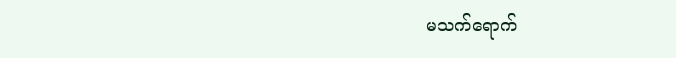မသက်ရောက်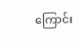ကြောင်း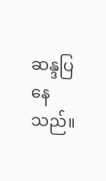ဆန္ဒပြနေသည်။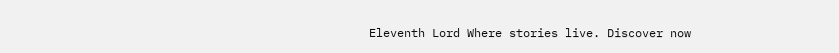Eleventh Lord Where stories live. Discover now